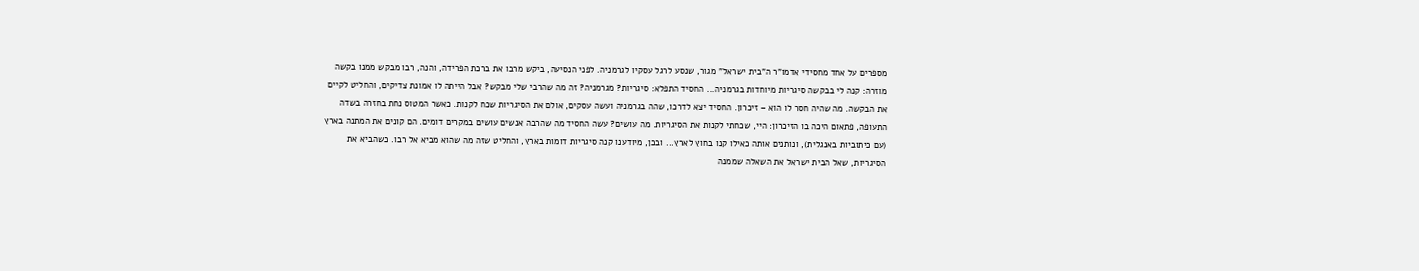מספרים על אחד מחסידי אדמו"ר ה"בית ישראל" מגור, שנסע לרגל עסקיו לגרמניה. לפני הנסיעה, ביקש מרבו את ברכת הפרידה, והנה, רבו מבקש ממנו בקשה מוזרה: קנה לי בבקשה סיגריות מיוחדות בגרמניה... החסיד התפלא: סיגריות? מגרמניה? זה מה שהרבי שלי מבקש? אבל הייתה לו אמונת צדיקים, והחליט לקיים את הבקשה. מה שהיה חסר לו הוא – זיכרון. החסיד יצא לדרכו, שהה בגרמניה ועשה עסקים, אולם את הסיגריות שכח לקנות. כאשר המטוס נחת בחזרה בשדה התעופה, פתאום היכה בו הזיכרון: היי, שכחתי לקנות את הסיגריות. מה עושים? עשה החסיד מה שהרבה אנשים עושים במקרים דומים. הם קונים את המתנה בארץ (עם כיתוביות באנגלית), ונותנים אותה כאילו קנו בחוץ לארץ... ובכן, מיודענו קנה סיגריות דומות בארץ, והחליט שזה מה שהוא מביא אל רבו. כשהביא את הסיגריות, שאל הבית ישראל את השאלה שממנה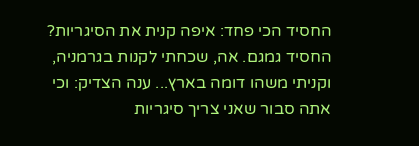החסיד הכי פחד: איפה קנית את הסיגריות? החסיד גמגם. אה, שכחתי לקנות בגרמניה, וקניתי משהו דומה בארץ... ענה הצדיק: וכי אתה סבור שאני צריך סיגריות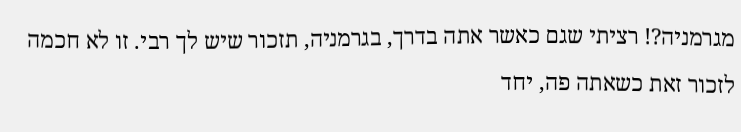מגרמניה?! רציתי שגם כאשר אתה בדרך, בגרמניה, תזכור שיש לך רבי. זו לא חכמה לזכור זאת כשאתה פה, יחד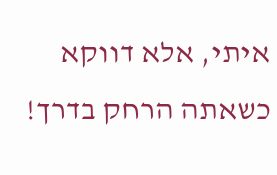איתי, אלא דווקא כשאתה הרחק בדרך!